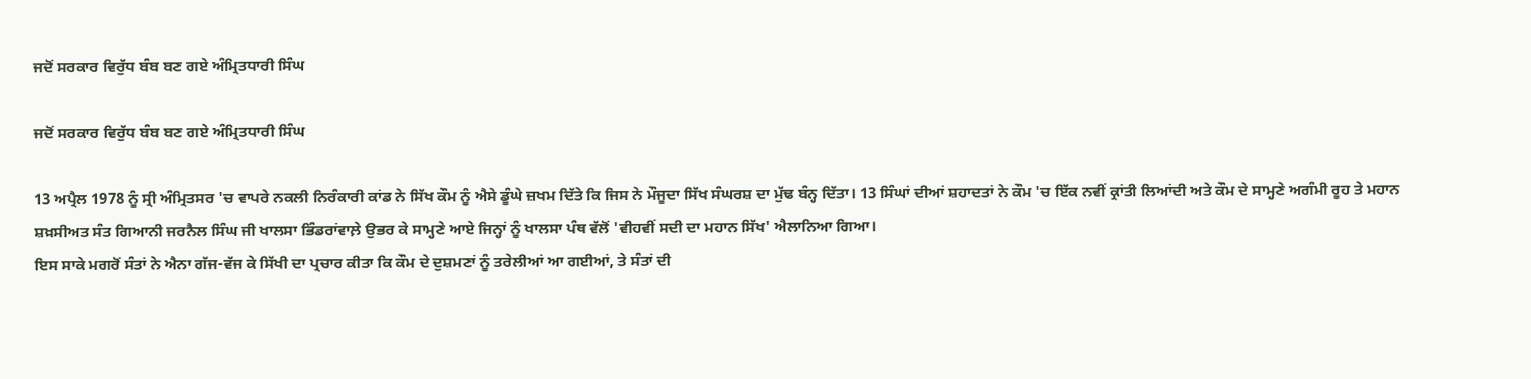ਜਦੋਂ ਸਰਕਾਰ ਵਿਰੁੱਧ ਬੰਬ ਬਣ ਗਏ ਅੰਮ੍ਰਿਤਧਾਰੀ ਸਿੰਘ

ਜਦੋਂ ਸਰਕਾਰ ਵਿਰੁੱਧ ਬੰਬ ਬਣ ਗਏ ਅੰਮ੍ਰਿਤਧਾਰੀ ਸਿੰਘ

13 ਅਪ੍ਰੈਲ 1978 ਨੂੰ ਸ੍ਰੀ ਅੰਮ੍ਰਿਤਸਰ 'ਚ ਵਾਪਰੇ ਨਕਲੀ ਨਿਰੰਕਾਰੀ ਕਾਂਡ ਨੇ ਸਿੱਖ ਕੌਮ ਨੂੰ ਐਸੇ ਡੂੰਘੇ ਜ਼ਖਮ ਦਿੱਤੇ ਕਿ ਜਿਸ ਨੇ ਮੌਜੂਦਾ ਸਿੱਖ ਸੰਘਰਸ਼ ਦਾ ਮੁੱਢ ਬੰਨ੍ਹ ਦਿੱਤਾ। 13 ਸਿੰਘਾਂ ਦੀਆਂ ਸ਼ਹਾਦਤਾਂ ਨੇ ਕੌਮ 'ਚ ਇੱਕ ਨਵੀਂ ਕ੍ਰਾਂਤੀ ਲਿਆਂਦੀ ਅਤੇ ਕੌਮ ਦੇ ਸਾਮ੍ਹਣੇ ਅਗੰਮੀ ਰੂਹ ਤੇ ਮਹਾਨ ਸ਼ਖ਼ਸੀਅਤ ਸੰਤ ਗਿਆਨੀ ਜਰਨੈਲ ਸਿੰਘ ਜੀ ਖਾਲਸਾ ਭਿੰਡਰਾਂਵਾਲ਼ੇ ਉਭਰ ਕੇ ਸਾਮ੍ਹਣੇ ਆਏ ਜਿਨ੍ਹਾਂ ਨੂੰ ਖਾਲਸਾ ਪੰਥ ਵੱਲੋਂ 'ਵੀਹਵੀਂ ਸਦੀ ਦਾ ਮਹਾਨ ਸਿੱਖ' ਐਲਾਨਿਆ ਗਿਆ।
ਇਸ ਸਾਕੇ ਮਗਰੋਂ ਸੰਤਾਂ ਨੇ ਐਨਾ ਗੱਜ-ਵੱਜ ਕੇ ਸਿੱਖੀ ਦਾ ਪ੍ਰਚਾਰ ਕੀਤਾ ਕਿ ਕੌਮ ਦੇ ਦੁਸ਼ਮਣਾਂ ਨੂੰ ਤਰੇਲੀਆਂ ਆ ਗਈਆਂ, ਤੇ ਸੰਤਾਂ ਦੀ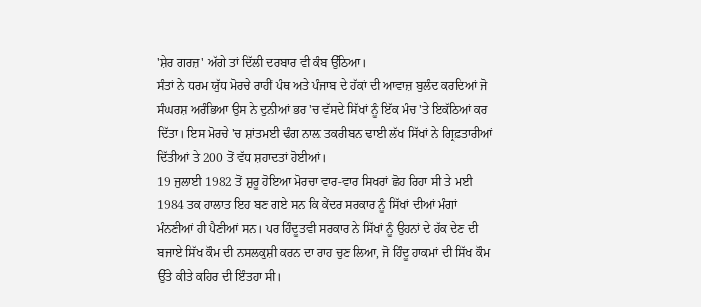'ਸ਼ੇਰ ਗਰਜ਼' ਅੱਗੇ ਤਾਂ ਦਿੱਲੀ ਦਰਬਾਰ ਵੀ ਕੰਬ ਉੱਠਿਆ।
ਸੰਤਾਂ ਨੇ ਧਰਮ ਯੁੱਧ ਮੋਰਚੇ ਰਾਹੀਂ ਪੰਥ ਅਤੇ ਪੰਜਾਬ ਦੇ ਹੱਕਾਂ ਦੀ ਆਵਾਜ਼ ਬੁਲੰਦ ਕਰਦਿਆਂ ਜੋ ਸੰਘਰਸ਼ ਅਰੰਭਿਆ ਉਸ ਨੇ ਦੁਨੀਆਂ ਭਰ 'ਚ ਵੱਸਦੇ ਸਿੱਖਾਂ ਨੂੰ ਇੱਕ ਮੰਚ 'ਤੇ ਇਕੱਠਿਆਂ ਕਰ ਦਿੱਤਾ। ਇਸ ਮੋਰਚੇ 'ਚ ਸ਼ਾਂਤਮਈ ਢੰਗ ਨਾਲ਼ ਤਕਰੀਬਨ ਢਾਈ ਲੱਖ ਸਿੱਖਾਂ ਨੇ ਗ੍ਰਿਫ਼ਤਾਰੀਆਂ ਦਿੱਤੀਆਂ ਤੇ 200 ਤੋਂ ਵੱਧ ਸ਼ਹਾਦਤਾਂ ਹੋਈਆਂ।
19 ਜੁਲਾਈ 1982 ਤੋਂ ਸ਼ੁਰੂ ਹੋਇਆ ਮੋਰਚਾ ਵਾਰ-ਵਾਰ ਸਿਖਰਾਂ ਛੋਹ ਰਿਹਾ ਸੀ ਤੇ ਮਈ 1984 ਤਕ ਹਾਲਾਤ ਇਹ ਬਣ ਗਏ ਸਨ ਕਿ ਕੇਂਦਰ ਸਰਕਾਰ ਨੂੰ ਸਿੱਖਾਂ ਦੀਆਂ ਮੰਗਾਂ ਮੰਨਣੀਆਂ ਹੀ ਪੈਣੀਆਂ ਸਨ। ਪਰ ਹਿੰਦੂਤਵੀ ਸਰਕਾਰ ਨੇ ਸਿੱਖਾਂ ਨੂੰ ਉਹਨਾਂ ਦੇ ਹੱਕ ਦੇਣ ਦੀ ਬਜਾਏ ਸਿੱਖ ਕੌਮ ਦੀ ਨਸਲਕੁਸ਼ੀ ਕਰਨ ਦਾ ਰਾਹ ਚੁਣ ਲਿਆ, ਜੋ ਹਿੰਦੂ ਹਾਕਮਾਂ ਦੀ ਸਿੱਖ ਕੌਮ ਉੱਤੇ ਕੀਤੇ ਕਹਿਰ ਦੀ ਇੰਤਹਾ ਸੀ।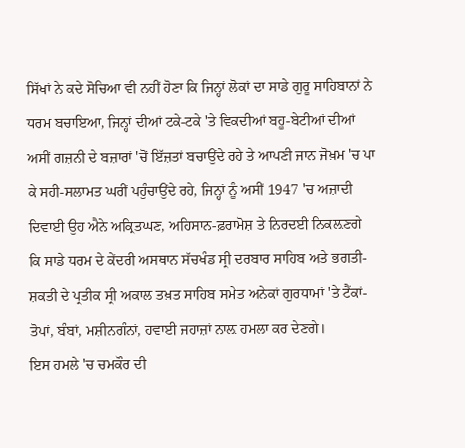ਸਿੱਖਾਂ ਨੇ ਕਦੇ ਸੋਚਿਆ ਵੀ ਨਹੀਂ ਹੋਣਾ ਕਿ ਜਿਨ੍ਹਾਂ ਲੋਕਾਂ ਦਾ ਸਾਡੇ ਗੁਰੂ ਸਾਹਿਬਾਨਾਂ ਨੇ ਧਰਮ ਬਚਾਇਆ, ਜਿਨ੍ਹਾਂ ਦੀਆਂ ਟਕੇ-ਟਕੇ 'ਤੇ ਵਿਕਦੀਆਂ ਬਹੂ-ਬੇਟੀਆਂ ਦੀਆਂ ਅਸੀਂ ਗਜ਼ਨੀ ਦੇ ਬਜ਼ਾਰਾਂ 'ਚੋਂ ਇੱਜ਼ਤਾਂ ਬਚਾਉਂਦੇ ਰਹੇ ਤੇ ਆਪਣੀ ਜਾਨ ਜੋਖ਼ਮ 'ਚ ਪਾ ਕੇ ਸਹੀ-ਸਲਾਮਤ ਘਰੀਂ ਪਹੁੰਚਾਉਂਦੇ ਰਹੇ, ਜਿਨ੍ਹਾਂ ਨੂੰ ਅਸੀਂ 1947 'ਚ ਅਜ਼ਾਦੀ ਦਿਵਾਈ ਉਹ ਐਨੇ ਅਕ੍ਰਿਤਘਣ, ਅਹਿਸਾਨ-ਫ਼ਰਾਮੋਸ਼ ਤੇ ਨਿਰਦਈ ਨਿਕਲ਼ਣਗੇ ਕਿ ਸਾਡੇ ਧਰਮ ਦੇ ਕੇਂਦਰੀ ਅਸਥਾਨ ਸੱਚਖੰਡ ਸ੍ਰੀ ਦਰਬਾਰ ਸਾਹਿਬ ਅਤੇ ਭਗਤੀ-ਸ਼ਕਤੀ ਦੇ ਪ੍ਰਤੀਕ ਸ੍ਰੀ ਅਕਾਲ ਤਖ਼ਤ ਸਾਹਿਬ ਸਮੇਤ ਅਨੇਕਾਂ ਗੁਰਧਾਮਾਂ 'ਤੇ ਟੈਂਕਾਂ-ਤੋਪਾਂ, ਬੰਬਾਂ, ਮਸ਼ੀਨਗੰਨਾਂ, ਹਵਾਈ ਜਹਾਜ਼ਾਂ ਨਾਲ਼ ਹਮਲਾ ਕਰ ਦੇਣਗੇ।
ਇਸ ਹਮਲੇ 'ਚ ਚਮਕੌਰ ਦੀ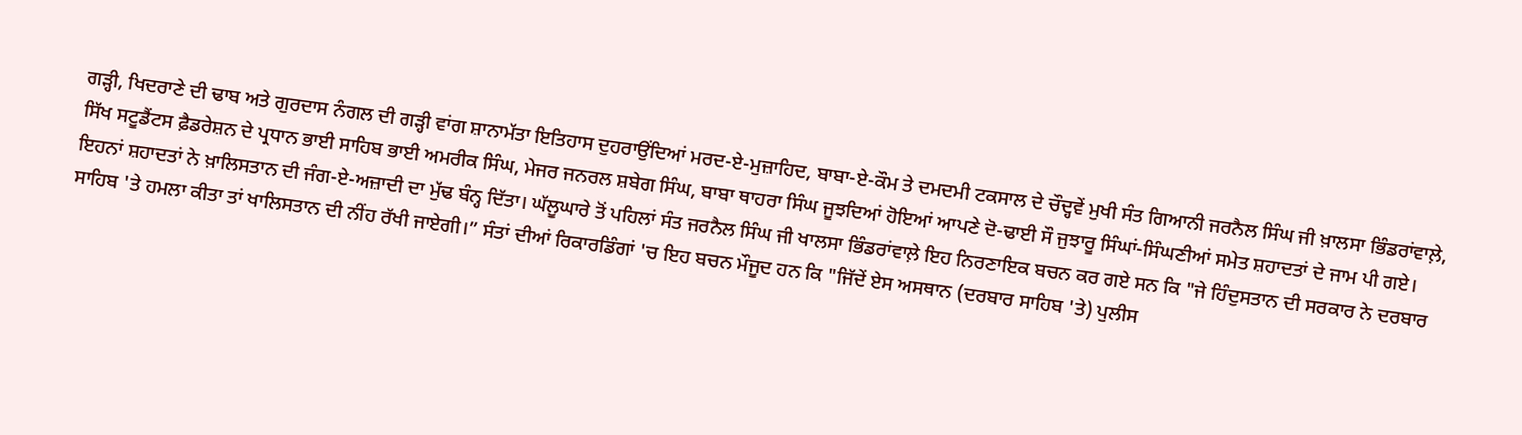ਗੜ੍ਹੀ, ਖਿਦਰਾਣੇ ਦੀ ਢਾਬ ਅਤੇ ਗੁਰਦਾਸ ਨੰਗਲ ਦੀ ਗੜ੍ਹੀ ਵਾਂਗ ਸ਼ਾਨਾਮੱਤਾ ਇਤਿਹਾਸ ਦੁਹਰਾਉਂਦਿਆਂ ਮਰਦ-ਏ-ਮੁਜ਼ਾਹਿਦ, ਬਾਬਾ-ਏ-ਕੌਮ ਤੇ ਦਮਦਮੀ ਟਕਸਾਲ ਦੇ ਚੌਦ੍ਹਵੇਂ ਮੁਖੀ ਸੰਤ ਗਿਆਨੀ ਜਰਨੈਲ ਸਿੰਘ ਜੀ ਖ਼ਾਲਸਾ ਭਿੰਡਰਾਂਵਾਲ਼ੇ, ਸਿੱਖ ਸਟੂਡੈਂਟਸ ਫ਼ੈਡਰੇਸ਼ਨ ਦੇ ਪ੍ਰਧਾਨ ਭਾਈ ਸਾਹਿਬ ਭਾਈ ਅਮਰੀਕ ਸਿੰਘ, ਮੇਜਰ ਜਨਰਲ ਸ਼ਬੇਗ ਸਿੰਘ, ਬਾਬਾ ਥਾਹਰਾ ਸਿੰਘ ਜੂਝਦਿਆਂ ਹੋਇਆਂ ਆਪਣੇ ਦੋ-ਢਾਈ ਸੌ ਜੁਝਾਰੂ ਸਿੰਘਾਂ-ਸਿੰਘਣੀਆਂ ਸਮੇਤ ਸ਼ਹਾਦਤਾਂ ਦੇ ਜਾਮ ਪੀ ਗਏ।
ਇਹਨਾਂ ਸ਼ਹਾਦਤਾਂ ਨੇ ਖ਼ਾਲਿਸਤਾਨ ਦੀ ਜੰਗ-ਏ-ਅਜ਼ਾਦੀ ਦਾ ਮੁੱਢ ਬੰਨ੍ਹ ਦਿੱਤਾ। ਘੱਲੂਘਾਰੇ ਤੋਂ ਪਹਿਲਾਂ ਸੰਤ ਜਰਨੈਲ ਸਿੰਘ ਜੀ ਖਾਲਸਾ ਭਿੰਡਰਾਂਵਾਲ਼ੇ ਇਹ ਨਿਰਣਾਇਕ ਬਚਨ ਕਰ ਗਏ ਸਨ ਕਿ "ਜੇ ਹਿੰਦੁਸਤਾਨ ਦੀ ਸਰਕਾਰ ਨੇ ਦਰਬਾਰ ਸਾਹਿਬ 'ਤੇ ਹਮਲਾ ਕੀਤਾ ਤਾਂ ਖਾਲਿਸਤਾਨ ਦੀ ਨੀਂਹ ਰੱਖੀ ਜਾਏਗੀ।” ਸੰਤਾਂ ਦੀਆਂ ਰਿਕਾਰਡਿੰਗਾਂ 'ਚ ਇਹ ਬਚਨ ਮੌਜੂਦ ਹਨ ਕਿ "ਜਿੱਦੇਂ ਏਸ ਅਸਥਾਨ (ਦਰਬਾਰ ਸਾਹਿਬ 'ਤੇ) ਪੁਲੀਸ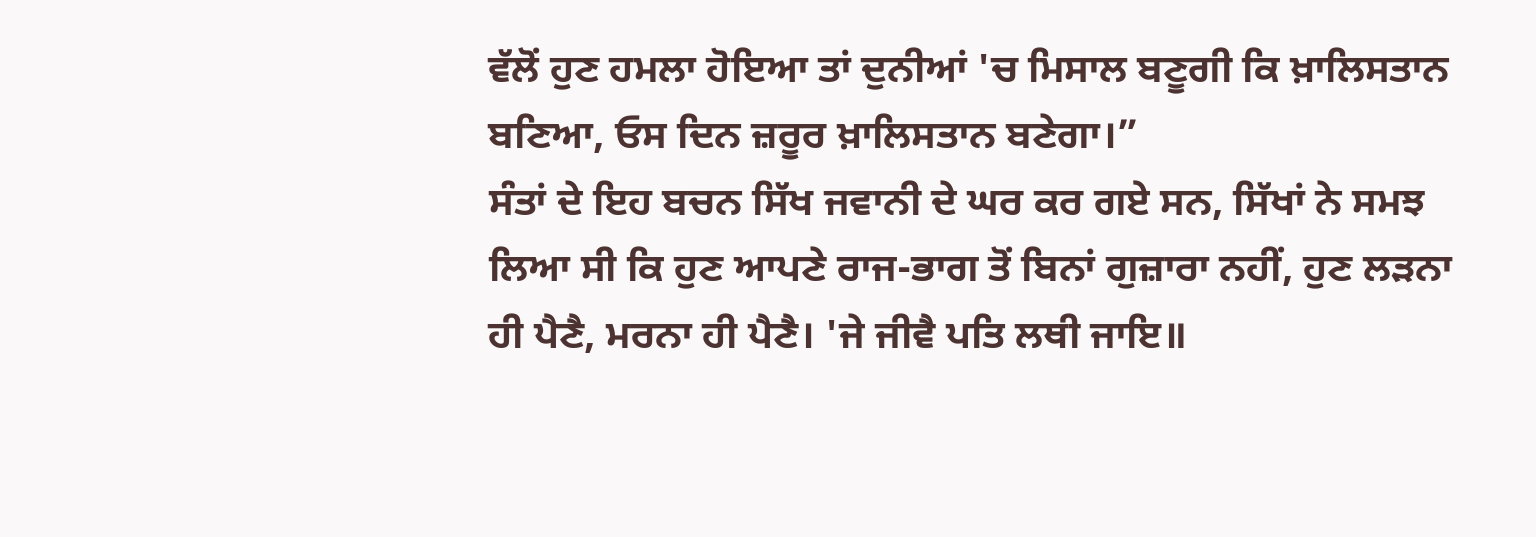ਵੱਲੋਂ ਹੁਣ ਹਮਲਾ ਹੋਇਆ ਤਾਂ ਦੁਨੀਆਂ 'ਚ ਮਿਸਾਲ ਬਣੂਗੀ ਕਿ ਖ਼ਾਲਿਸਤਾਨ ਬਣਿਆ, ਓਸ ਦਿਨ ਜ਼ਰੂਰ ਖ਼ਾਲਿਸਤਾਨ ਬਣੇਗਾ।”
ਸੰਤਾਂ ਦੇ ਇਹ ਬਚਨ ਸਿੱਖ ਜਵਾਨੀ ਦੇ ਘਰ ਕਰ ਗਏ ਸਨ, ਸਿੱਖਾਂ ਨੇ ਸਮਝ ਲਿਆ ਸੀ ਕਿ ਹੁਣ ਆਪਣੇ ਰਾਜ-ਭਾਗ ਤੋਂ ਬਿਨਾਂ ਗੁਜ਼ਾਰਾ ਨਹੀਂ, ਹੁਣ ਲੜਨਾ ਹੀ ਪੈਣੈ, ਮਰਨਾ ਹੀ ਪੈਣੈ। 'ਜੇ ਜੀਵੈ ਪਤਿ ਲਥੀ ਜਾਇ॥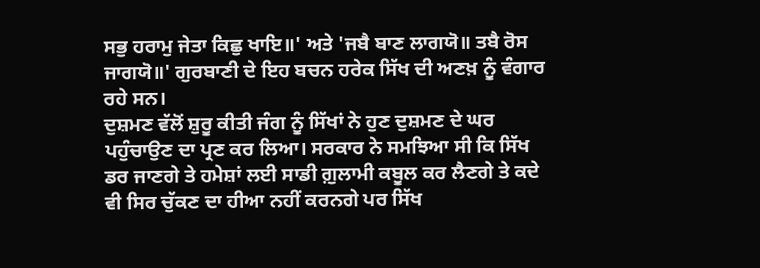ਸਭੁ ਹਰਾਮੁ ਜੇਤਾ ਕਿਛੁ ਖਾਇ॥' ਅਤੇ 'ਜਬੈ ਬਾਣ ਲਾਗਯੋ॥ ਤਬੈ ਰੋਸ ਜਾਗਯੋ॥' ਗੁਰਬਾਣੀ ਦੇ ਇਹ ਬਚਨ ਹਰੇਕ ਸਿੱਖ ਦੀ ਅਣਖ਼ ਨੂੰ ਵੰਗਾਰ ਰਹੇ ਸਨ।
ਦੁਸ਼ਮਣ ਵੱਲੋਂ ਸ਼ੁਰੂ ਕੀਤੀ ਜੰਗ ਨੂੰ ਸਿੱਖਾਂ ਨੇ ਹੁਣ ਦੁਸ਼ਮਣ ਦੇ ਘਰ ਪਹੁੰਚਾਉਣ ਦਾ ਪ੍ਰਣ ਕਰ ਲਿਆ। ਸਰਕਾਰ ਨੇ ਸਮਝਿਆ ਸੀ ਕਿ ਸਿੱਖ ਡਰ ਜਾਣਗੇ ਤੇ ਹਮੇਸ਼ਾਂ ਲਈ ਸਾਡੀ ਗ਼ੁਲਾਮੀ ਕਬੂਲ ਕਰ ਲੈਣਗੇ ਤੇ ਕਦੇ ਵੀ ਸਿਰ ਚੁੱਕਣ ਦਾ ਹੀਆ ਨਹੀਂ ਕਰਨਗੇ ਪਰ ਸਿੱਖ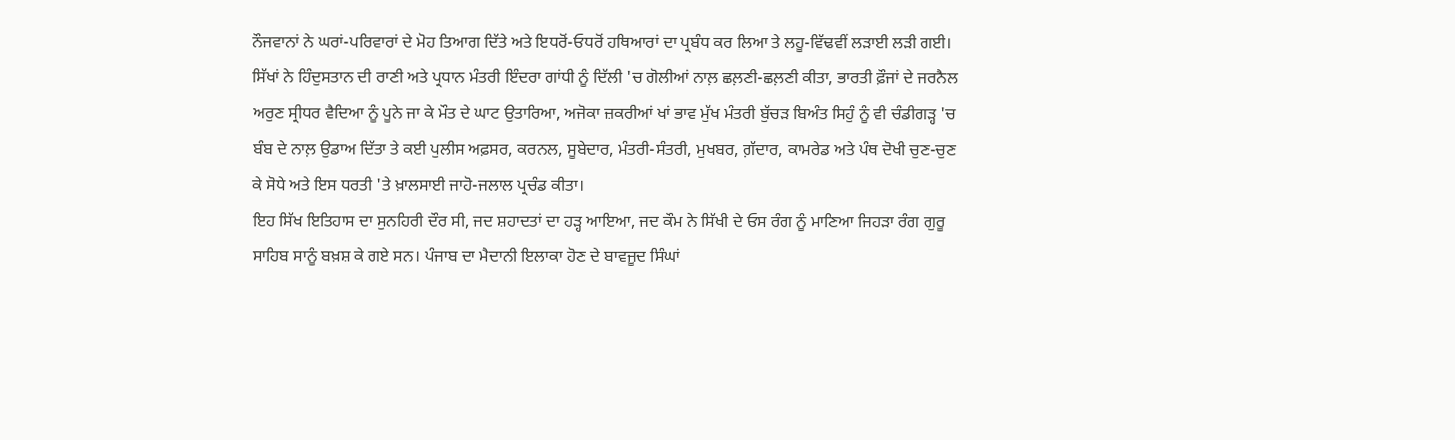ਨੌਜਵਾਨਾਂ ਨੇ ਘਰਾਂ-ਪਰਿਵਾਰਾਂ ਦੇ ਮੋਹ ਤਿਆਗ ਦਿੱਤੇ ਅਤੇ ਇਧਰੋਂ-ਓਧਰੋਂ ਹਥਿਆਰਾਂ ਦਾ ਪ੍ਰਬੰਧ ਕਰ ਲਿਆ ਤੇ ਲਹੂ-ਵਿੱਢਵੀਂ ਲੜਾਈ ਲੜੀ ਗਈ।
ਸਿੱਖਾਂ ਨੇ ਹਿੰਦੁਸਤਾਨ ਦੀ ਰਾਣੀ ਅਤੇ ਪ੍ਰਧਾਨ ਮੰਤਰੀ ਇੰਦਰਾ ਗਾਂਧੀ ਨੂੰ ਦਿੱਲੀ 'ਚ ਗੋਲੀਆਂ ਨਾਲ਼ ਛਲ਼ਣੀ-ਛਲ਼ਣੀ ਕੀਤਾ, ਭਾਰਤੀ ਫ਼ੌਜਾਂ ਦੇ ਜਰਨੈਲ ਅਰੁਣ ਸ੍ਰੀਧਰ ਵੈਦਿਆ ਨੂੰ ਪੂਨੇ ਜਾ ਕੇ ਮੌਤ ਦੇ ਘਾਟ ਉਤਾਰਿਆ, ਅਜੋਕਾ ਜ਼ਕਰੀਆਂ ਖਾਂ ਭਾਵ ਮੁੱਖ ਮੰਤਰੀ ਬੁੱਚੜ ਬਿਅੰਤ ਸਿਹੁੰ ਨੂੰ ਵੀ ਚੰਡੀਗੜ੍ਹ 'ਚ ਬੰਬ ਦੇ ਨਾਲ਼ ਉਡਾਅ ਦਿੱਤਾ ਤੇ ਕਈ ਪੁਲੀਸ ਅਫ਼ਸਰ, ਕਰਨਲ, ਸੂਬੇਦਾਰ, ਮੰਤਰੀ-ਸੰਤਰੀ, ਮੁਖਬਰ, ਗ਼ੱਦਾਰ, ਕਾਮਰੇਡ ਅਤੇ ਪੰਥ ਦੋਖੀ ਚੁਣ-ਚੁਣ ਕੇ ਸੋਧੇ ਅਤੇ ਇਸ ਧਰਤੀ 'ਤੇ ਖ਼ਾਲਸਾਈ ਜਾਹੋ-ਜਲਾਲ ਪ੍ਰਚੰਡ ਕੀਤਾ।
ਇਹ ਸਿੱਖ ਇਤਿਹਾਸ ਦਾ ਸੁਨਹਿਰੀ ਦੌਰ ਸੀ, ਜਦ ਸ਼ਹਾਦਤਾਂ ਦਾ ਹੜ੍ਹ ਆਇਆ, ਜਦ ਕੌਮ ਨੇ ਸਿੱਖੀ ਦੇ ਓਸ ਰੰਗ ਨੂੰ ਮਾਣਿਆ ਜਿਹੜਾ ਰੰਗ ਗੁਰੂ ਸਾਹਿਬ ਸਾਨੂੰ ਬਖ਼ਸ਼ ਕੇ ਗਏ ਸਨ। ਪੰਜਾਬ ਦਾ ਮੈਦਾਨੀ ਇਲਾਕਾ ਹੋਣ ਦੇ ਬਾਵਜੂਦ ਸਿੰਘਾਂ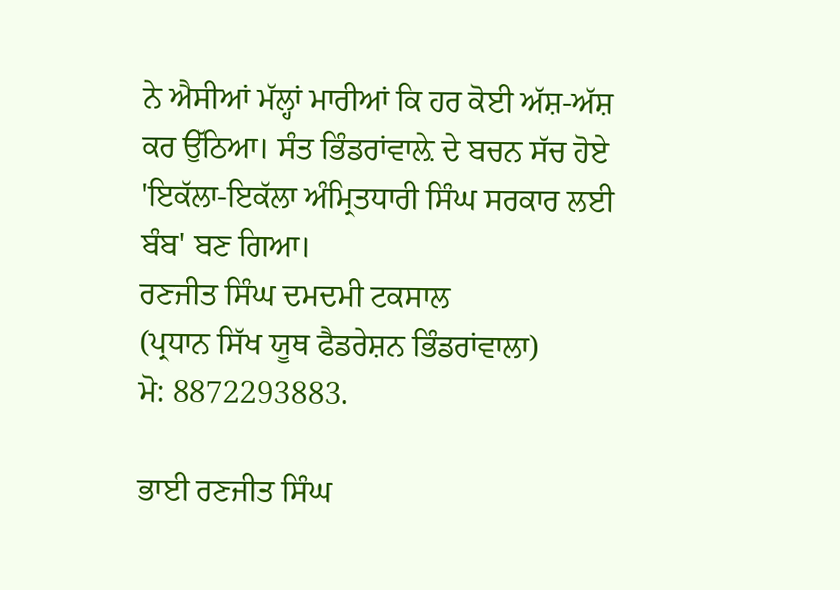ਨੇ ਐਸੀਆਂ ਮੱਲ੍ਹਾਂ ਮਾਰੀਆਂ ਕਿ ਹਰ ਕੋਈ ਅੱਸ਼-ਅੱਸ਼ ਕਰ ਉੱਠਿਆ। ਸੰਤ ਭਿੰਡਰਾਂਵਾਲ਼ੇ ਦੇ ਬਚਨ ਸੱਚ ਹੋਏ 'ਇਕੱਲਾ-ਇਕੱਲਾ ਅੰਮ੍ਰਿਤਧਾਰੀ ਸਿੰਘ ਸਰਕਾਰ ਲਈ ਬੰਬ' ਬਣ ਗਿਆ।
ਰਣਜੀਤ ਸਿੰਘ ਦਮਦਮੀ ਟਕਸਾਲ
(ਪ੍ਰਧਾਨ ਸਿੱਖ ਯੂਥ ਫੈਡਰੇਸ਼ਨ ਭਿੰਡਰਾਂਵਾਲਾ)
ਮੋ: 8872293883.

ਭਾਈ ਰਣਜੀਤ ਸਿੰਘ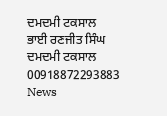ਦਮਦਮੀ ਟਕਸਾਲ
ਭਾਈ ਰਣਜੀਤ ਸਿੰਘ ਦਮਦਮੀ ਟਕਸਾਲ
00918872293883
News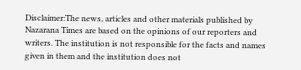Disclaimer:The news, articles and other materials published by Nazarana Times are based on the opinions of our reporters and writers. The institution is not responsible for the facts and names given in them and the institution does not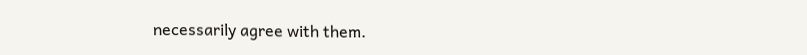necessarily agree with them.